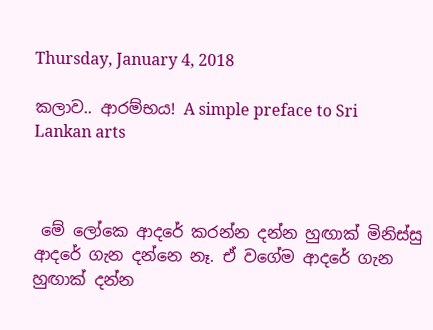Thursday, January 4, 2018

කලාව.. ආරම්භය! A simple preface to Sri Lankan arts



 මේ ලෝකෙ ආදරේ කරන්න දන්න හුඟාක් මිනිස්සු ආදරේ ගැන දන්නෙ නෑ. ඒ වගේම ආදරේ ගැන හුඟාක් දන්න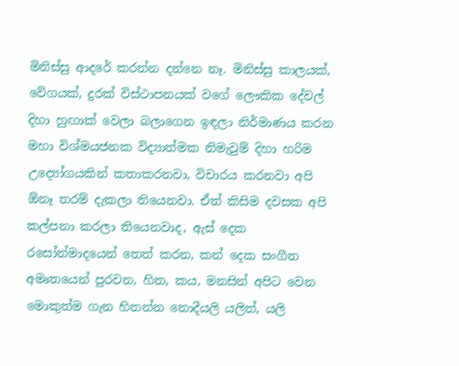මිනිස්සු ආදරේ කරන්න දන්නෙ නෑ. මිනිස්සු කාලයක්, වේගයක්, දුරක් විස්ථාපනයක් වගේ ලෞකික දේවල් දිහා හුඟාක් වෙලා බලාගෙන ඉඳලා නිර්මාණය කරන මහා විශ්මයජනක විද්‍යාත්මක නිමැවුම් දිහා හරිම උද්‍යෝගයකින් කතාකරනවා, විචාරය කරනවා අපි ඕනෑ තරම් දැකලා තියෙනවා. ඒත් කිසිම දවසක අපි කල්පනා කරලා තියෙනවාද, ඇස් දෙක රසෝන්මාදයෙන් තෙත් කරන, කන් දෙක සංගීත අමෘතයෙන් පුරවන, හිත, කය, මනසින් අපිට වෙන මොකුත්ම ගැන හිතන්න නොදීයලි යලිත්, යලි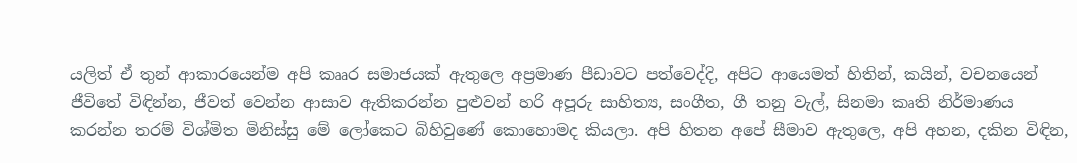යලිත් ඒ තුන් ආකාරයෙන්ම අපි කෲර සමාජයක් ඇතුලෙ අප්‍රමාණ පීඩාවට පත්වෙද්දි, අපිට ආයෙමත් හිතින්, කයින්, වචනයෙන් ජීවිතේ විඳින්න, ජීවත් වෙන්න ආසාව ඇතිකරන්න පුළුවන් හරි අපූරු සාහිත්‍ය, සංගීත, ගී තනු වැල්, සිනමා කෘති නිර්මාණය කරන්න තරම් විශ්මිත මිනිස්සු මේ ලෝකෙට බිහිවුණේ කොහොමද කියලා. අපි හිතන අපේ සීමාව ඇතුලෙ, අපි අහන, දකින විඳින,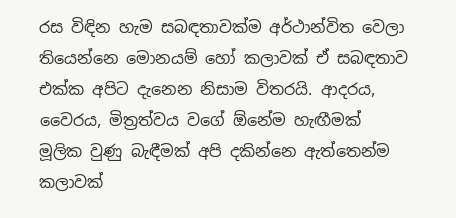රස විඳින හැම සබඳතාවක්ම අර්ථාන්විත වෙලා තියෙන්නෙ මොනයම් හෝ කලාවක් ඒ සබඳතාව එක්ක අපිට දැනෙන නිසාම විතරයි. ආදරය, වෛරය, මිත්‍රත්වය වගේ ඕනේම හැඟීමක් මූලික වුණු බැඳීමක් අපි දකින්නෙ ඇත්තෙන්ම කලාවක්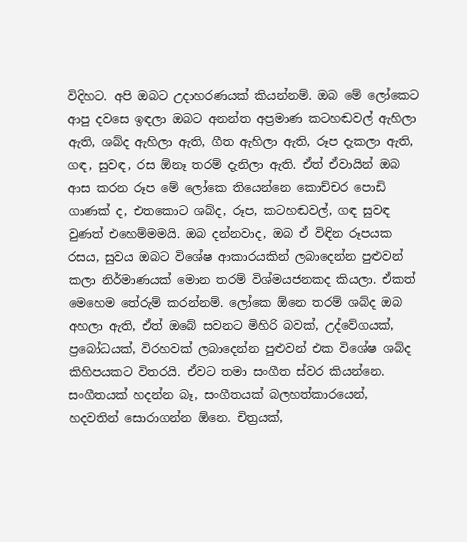විදිහට. අපි ඔබට උදාහරණයක් කියන්නම්. ඔබ මේ ලෝකෙට ආපු දවසෙ ඉඳලා ඔබට අනන්ත අප්‍රමාණ කටහඬවල් ඇහිලා ඇති, ශබ්ද ඇහිලා ඇති, ගීත ඇහිලා ඇති, රූප දැකලා ඇති, ගඳ, සුවඳ, රස ඕනෑ තරම් දැනිලා ඇති. ඒත් ඒවායින් ඔබ ආස කරන රූප මේ ලෝකෙ තියෙන්නෙ කොච්චර පොඩි ගාණක් ද, එතකොට ශබ්ද, රූප, කටහඬවල්, ගඳ සුවඳ වුණත් එහෙම්මමයි. ඔබ දන්නවාද, ඔබ ඒ විඳින රූපයක රසය, සුවය ඔබට විශේෂ ආකාරයකින් ලබාදෙන්න පුළුවන් කලා නිර්මාණයක් මොන තරම් විශ්මයජනකද කියලා. ඒකත් මෙහෙම තේරුම් කරන්නම්. ලෝකෙ ඕනෙ තරම් ශබ්ද ඔබ අහලා ඇති, ඒත් ඔබේ සවනට මිහිරි බවක්, උද්වේගයක්, ප්‍රබෝධයක්, විරහවක් ලබාදෙන්න පුළුවන් එක විශේෂ ශබ්ද කිහිපයකට විතරයි. ඒවට තමා සංගීත ස්වර කියන්නෙ. සංගීතයක් හදන්න බෑ, සංගීතයක් බලහත්කාරයෙන්, හදවතින් සොරාගන්න ඕනෙ. චිත්‍රයක්,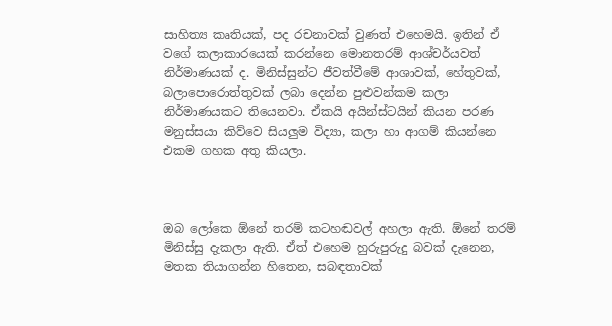සාහිත්‍ය කෘතියක්, පද රචනාවක් වුණත් එහෙමයි. ඉතින් ඒ වගේ කලාකාරයෙක් කරන්නෙ මොනතරම් ආශ්චර්යවත් නිර්මාණයක් ද. මිනිස්සුන්ට ජීවත්වීමේ ආශාවක්, හේතුවක්, බලාපොරොත්තුවක් ලබා දෙන්න පුළුවන්කම කලා නිර්මාණයකට තියෙනවා. ඒකයි අයින්ස්ටයින් කියන පරණ මනුස්සයා කිව්වෙ සියලුම විද්‍යා, කලා හා ආගම් කියන්නෙ එකම ගහක අතු කියලා.



ඔබ ලෝකෙ ඕනේ තරම් කටහඬවල් අහලා ඇති. ඕනේ තරම් මිනිස්සු දැකලා ඇති. ඒත් එහෙම හුරුපුරුදු බවක් දැනෙන, මතක තියාගන්න හිතෙන, සබඳතාවක්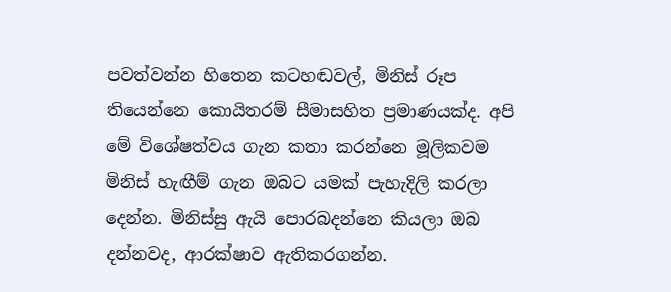පවත්වන්න හිතෙන කටහඬවල්, මිනිස් රූප තියෙන්නෙ කොයිතරම් සීමාසහිත ප්‍රමාණයක්ද. අපි මේ විශේෂත්වය ගැන කතා කරන්නෙ මූලිකවම මිනිස් හැඟීම් ගැන ඔබට යමක් පැහැදිලි කරලා දෙන්න. මිනිස්සු ඇයි පොරබදන්නෙ කියලා ඔබ දන්නවද, ආරක්ෂාව ඇතිකරගන්න.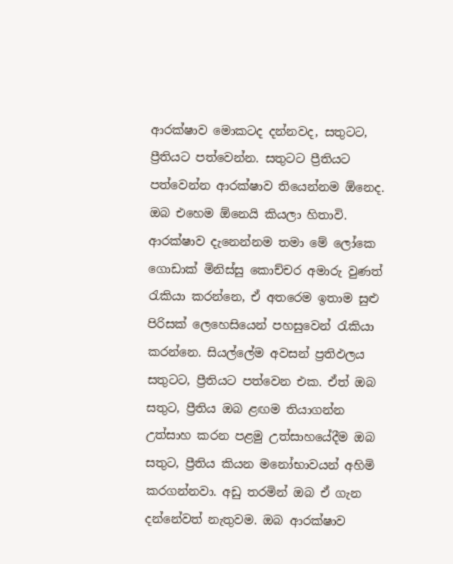ආරක්ෂාව මොකටද දන්නවද, සතුටට, ප්‍රීතියට පත්වෙන්න. සතුටට ප්‍රීතියට පත්වෙන්න ආරක්ෂාව තියෙන්නම ඕනෙද. ඔබ එහෙම ඕනෙයි කියලා හිතාවි. ආරක්ෂාව දැනෙන්නම තමා මේ ලෝකෙ ගොඩාක් මිනිස්සු කොච්චර අමාරු වුණත් රැකියා කරන්නෙ, ඒ අතරෙම ඉතාම සුළු පිරිසක් ලෙහෙසියෙන් පහසුවෙන් රැකියා කරන්නෙ. සියල්ලේම අවසන් ප්‍රතිඵලය සතුටට, ප්‍රීතියට පත්වෙන එක. ඒත් ඔබ සතුට, ප්‍රීතිය ඔබ ළඟම තියාගන්න උත්සාහ කරන පළමු උත්සාහයේදීම ඔබ සතුට, ප්‍රීතිය කියන මනෝභාවයන් අහිමි කරගන්නවා. අඩු තරමින් ඔබ ඒ ගැන දන්නේවත් නැතුවම. ඔබ ආරක්ෂාව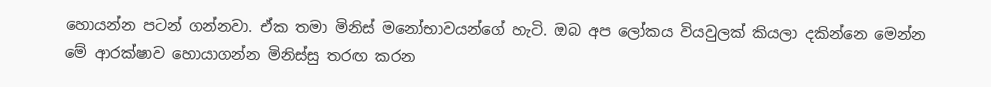හොයන්න පටන් ගන්නවා. ඒක තමා මිනිස් මනෝභාවයන්ගේ හැටි. ඔබ අප ලෝකය වියවුලක් කියලා දකින්නෙ මෙන්න මේ ආරක්ෂාව හොයාගන්න මිනිස්සු තරඟ කරන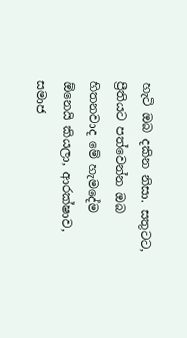හැටි ඔබ දකින නිසා. සතුටට, ප්‍රීතියට පත්වෙන්න ඔබ හිතනවාද මේ හැමදේම ඕනෙයි කියලා, ආරක්ෂාව, සමාජ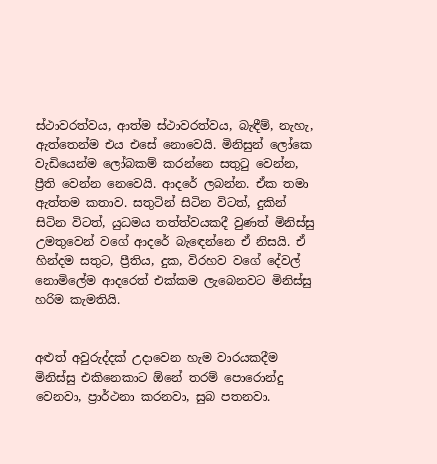ස්ථාවරත්වය, ආත්ම ස්ථාවරත්වය, බැඳීම්, නැහැ, ඇත්තෙන්ම එය එසේ නොවෙයි. මිනිසුන් ලෝකෙ වැඩියෙන්ම ලෝබකම් කරන්නෙ සතුටු වෙන්න, ප්‍රීති වෙන්න නෙවෙයි. ආදරේ ලබන්න. ඒක තමා ඇත්තම කතාව. සතුටින් සිටින විටත්, දුකින් සිටින විටත්, යුධමය තත්ත්වයකදී වුණත් මිනිස්සු උමතුවෙන් වගේ ආදරේ බැඳෙන්නෙ ඒ නිසයි. ඒ හින්දම සතුට, ප්‍රීතිය, දුක, විරහව වගේ දේවල් නොමිලේම ආදරෙත් එක්කම ලැබෙනවට මිනිස්සු හරිම කැමතියි.


අළුත් අවුරුද්දක් උදාවෙන හැම වාරයකදීම මිනිස්සු එකිනෙකාට ඕනේ තරම් පොරොන්දු වෙනවා, ප්‍රාර්ථනා කරනවා, සුබ පතනවා.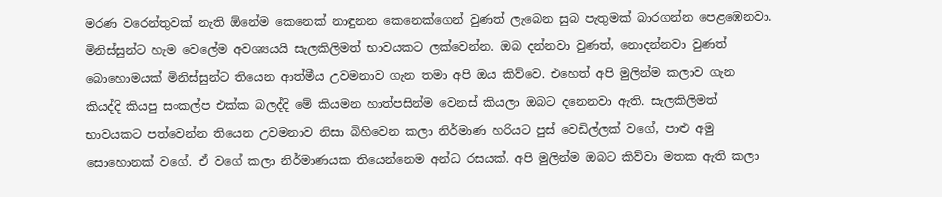මරණ වරෙන්තුවක් නැති ඕනේම කෙනෙක් නාඳුනන කෙනෙක්ගෙන් වුණත් ලැබෙන සුබ පැතුමක් බාරගන්න පෙළඹෙනවා. මිනිස්සුන්ට හැම වෙලේම අවශ්‍යයයි සැලකිලිමත් භාවයකට ලක්වෙන්න. ඔබ දන්නවා වුණත්, නොදන්නවා වුණත් බොහොමයක් මිනිස්සුන්ට තියෙන ආත්මීය උවමනාව ගැන තමා අපි ඔය කිව්වෙ. එහෙත් අපි මුලින්ම කලාව ගැන කියද්දි කියපු සංකල්ප එක්ක බලද්දි මේ කියමන හාත්පසින්ම වෙනස් කියලා ඔබට දනෙනවා ඇති. සැලකිලිමත් භාවයකට පත්වෙන්න තියෙන උවමනාව නිසා බිහිවෙන කලා නිර්මාණ හරියට පුස් වෙඩිල්ලක් වගේ, පාළු අමු සොහොනක් වගේ. ඒ වගේ කලා නිර්මාණයක තියෙන්නෙම අන්ධ රසයක්. අපි මුලින්ම ඔබට කිව්වා මතක ඇති කලා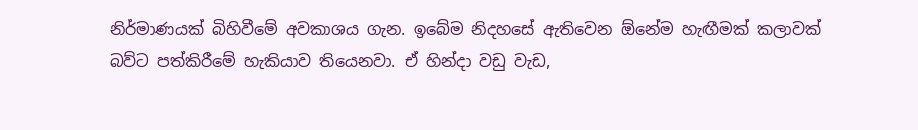නිර්මාණයක් බිහිවීමේ අවකාශය ගැන. ඉබේම නිදහසේ ඇතිවෙන ඕනේම හැඟීමක් කලාවක් බව්ට පත්කිරීමේ හැකියාව තියෙනවා. ඒ හින්දා වඩු වැඩ,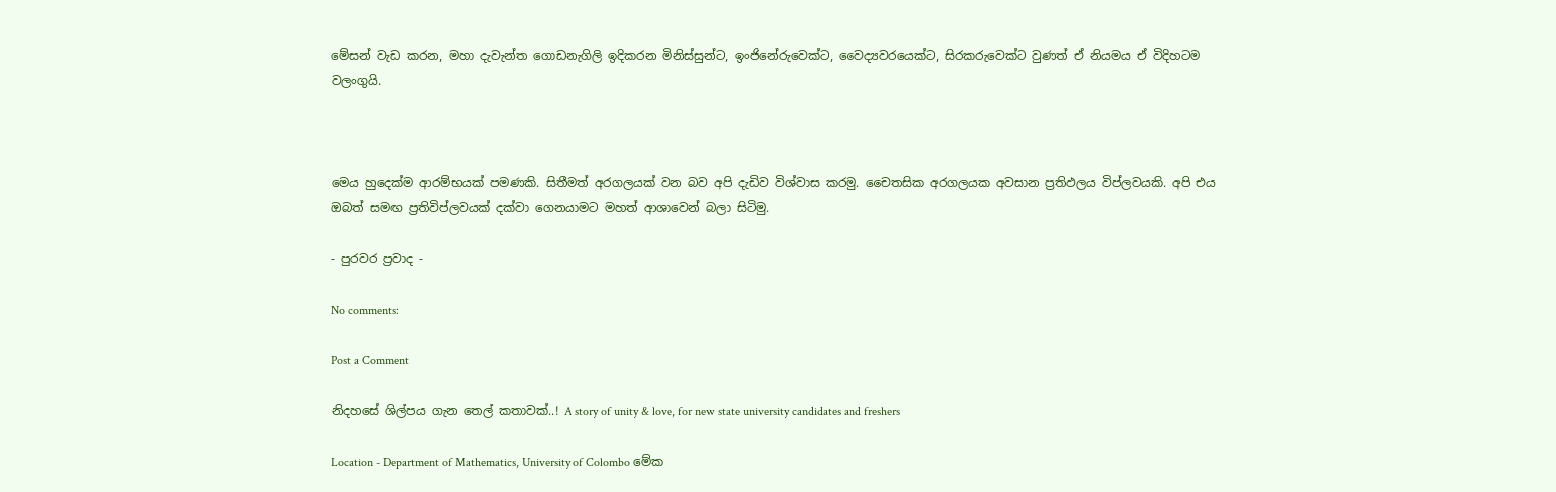මේසන් වැඩ කරන, මහා දැවැන්ත ගොඩනැගිලි ඉදිකරන මිනිස්සුන්ට, ඉංජිනේරුවෙක්ට, වෛද්‍යවරයෙක්ට, සිරකරුවෙක්ට වුණත් ඒ නියමය ඒ විදිහටම වලංගුයි.



මෙය හුදෙක්ම ආරම්භයක් පමණකි. සිතීමත් අරගලයක් වන බව අපි දැඩිව විශ්වාස කරමු. චෛතසික අරගලයක අවසාන ප්‍රතිඵලය විප්ලවයකි. අපි එය ඔබත් සමඟ ප්‍රතිවිප්ලවයක් දක්වා ගෙනයාමට මහත් ආශාවෙන් බලා සිටිමු.

- පුරවර ප්‍රවාද -

No comments:

Post a Comment

නිදහසේ ශිල්පය ගැන තෙල් කතාවක්..! A story of unity & love, for new state university candidates and freshers

Location - Department of Mathematics, University of Colombo මේක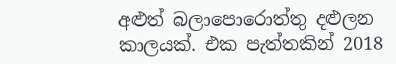අළුත් බලාපොරොත්තු දළුලන කාලයක්. එක පැත්තකින් 2018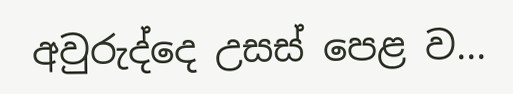අවුරුද්දෙ උසස් පෙළ ව...